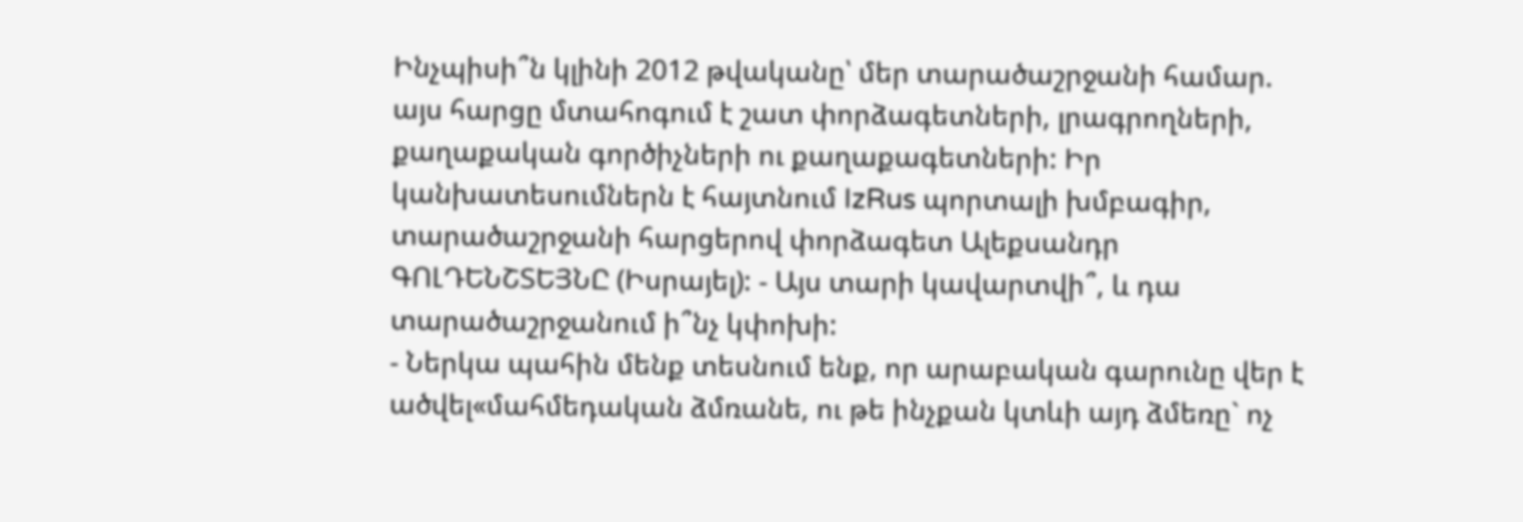Ինչպիսի՞ն կլինի 2012 թվականը՝ մեր տարածաշրջանի համար. այս հարցը մտահոգում է շատ փորձագետների, լրագրողների, քաղաքական գործիչների ու քաղաքագետների: Իր կանխատեսումներն է հայտնում IzRus պորտալի խմբագիր, տարածաշրջանի հարցերով փորձագետ Ալեքսանդր ԳՈԼԴԵՆՇՏԵՅՆԸ (Իսրայել): - Այս տարի կավարտվի՞, և դա տարածաշրջանում ի՞նչ կփոխի:
- Ներկա պահին մենք տեսնում ենք, որ արաբական գարունը վեր է ածվել«մահմեդական ձմռանե, ու թե ինչքան կտևի այդ ձմեռը` ոչ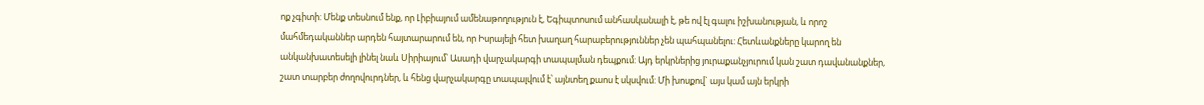ոք չգիտի: Մենք տեսնում ենք, որ Լիբիայում ամենաթողություն է, Եգիպտոսում անհասկանալի է, թե ով էլ գալու իշխանության, և որոշ մահմեդականներ արդեն հայտարարում են, որ Իսրայելի հետ խաղաղ հարաբերություններ չեն պահպանելու: Հետևանքները կարող են անկանխատեսելի լինել նաև Սիրիայում՝ Ասադի վարչակարգի տապալման դեպքում: Այդ երկրներից յուրաքանչյուրում կան շատ դավանանքներ, շատ տարբեր ժողովուրդներ, և հենց վարչակարգը տապալվում է՝ այնտեղ քաոս է սկսվում: Մի խոսքով` այս կամ այն երկրի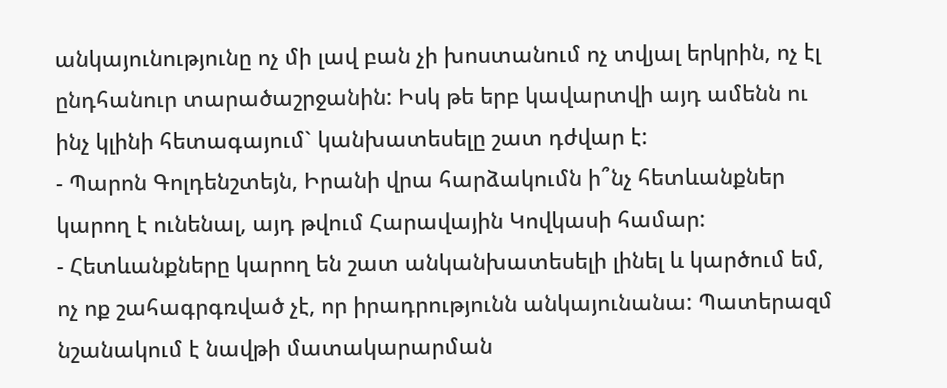անկայունությունը ոչ մի լավ բան չի խոստանում ոչ տվյալ երկրին, ոչ էլ ընդհանուր տարածաշրջանին: Իսկ թե երբ կավարտվի այդ ամենն ու ինչ կլինի հետագայում` կանխատեսելը շատ դժվար է:
- Պարոն Գոլդենշտեյն, Իրանի վրա հարձակումն ի՞նչ հետևանքներ կարող է ունենալ, այդ թվում Հարավային Կովկասի համար:
- Հետևանքները կարող են շատ անկանխատեսելի լինել և կարծում եմ, ոչ ոք շահագրգռված չէ, որ իրադրությունն անկայունանա: Պատերազմ նշանակում է նավթի մատակարարման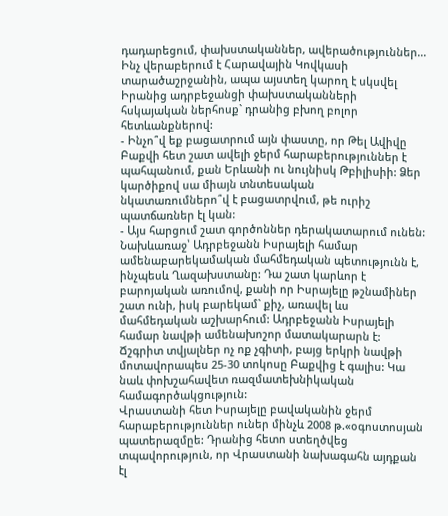դադարեցում, փախստականներ, ավերածություններ... Ինչ վերաբերում է Հարավային Կովկասի տարածաշրջանին, ապա այստեղ կարող է սկսվել Իրանից ադրբեջանցի փախստականների հսկայական ներհոսք` դրանից բխող բոլոր հետևանքներով:
- Ինչո՞վ եք բացատրում այն փաստը, որ Թել Ավիվը Բաքվի հետ շատ ավելի ջերմ հարաբերություններ է պահպանում, քան Երևանի ու նույնիսկ Թբիլիսիի: Ձեր կարծիքով սա միայն տնտեսական նկատառումներո՞վ է բացատրվում, թե ուրիշ պատճառներ էլ կան:
- Այս հարցում շատ գործոններ դերակատարում ունեն: Նախևառաջ՝ Ադրբեջանն Իսրայելի համար ամենաբարեկամական մահմեդական պետությունն է, ինչպեսև Ղազախստանը: Դա շատ կարևոր է բարոյական առումով, քանի որ Իսրայելը թշնամիներ շատ ունի, իսկ բարեկամ` քիչ, առավել ևս մահմեդական աշխարհում: Ադրբեջանն Իսրայելի համար նավթի ամենախոշոր մատակարարն է: Ճշգրիտ տվյալներ ոչ ոք չգիտի, բայց երկրի նավթի մոտավորապես 25-30 տոկոսը Բաքվից է գալիս: Կա նաև փոխշահավետ ռազմատեխնիկական համագործակցություն:
Վրաստանի հետ Իսրայելը բավականին ջերմ հարաբերություններ ուներ մինչև 2008 թ.«օգոստոսյան պատերազմըե: Դրանից հետո ստեղծվեց տպավորություն, որ Վրաստանի նախագահն այդքան էլ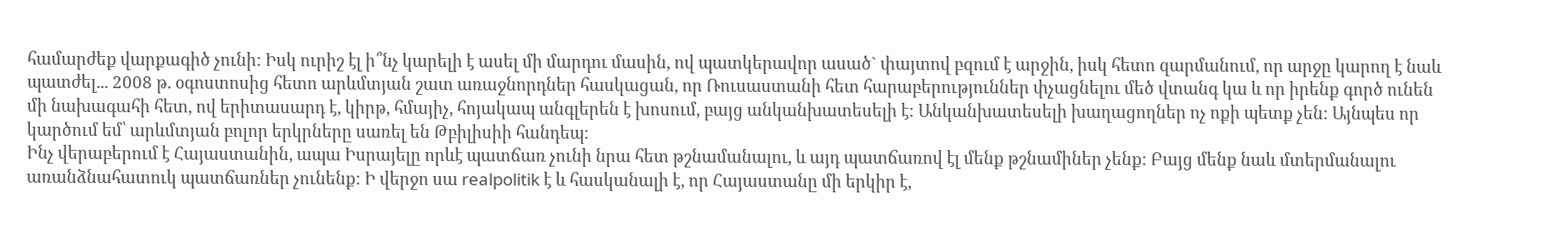համարժեք վարքագիծ չունի: Իսկ ուրիշ էլ ի՞նչ կարելի է ասել մի մարդու մասին, ով պատկերավոր ասած` փայտով բզում է արջին, իսկ հետո զարմանում, որ արջը կարող է նաև պատժել... 2008 թ. օգոստոսից հետո արևմտյան շատ առաջնորդներ հասկացան, որ Ռուսաստանի հետ հարաբերություններ փչացնելու մեծ վտանգ կա և որ իրենք գործ ունեն մի նախագահի հետ, ով երիտասարդ է, կիրթ, հմայիչ, հոյակապ անգլերեն է խոսում, բայց անկանխատեսելի է: Անկանխատեսելի խաղացողներ ոչ ոքի պետք չեն: Այնպես որ կարծում եմ՝ արևմտյան բոլոր երկրները սառել են Թբիլիսիի հանդեպ:
Ինչ վերաբերում է Հայաստանին, ապա Իսրայելը որևէ պատճառ չունի նրա հետ թշնամանալու, և այդ պատճառով էլ մենք թշնամիներ չենք: Բայց մենք նաև մտերմանալու առանձնահատուկ պատճառներ չունենք: Ի վերջո սա realpolitik է և հասկանալի է, որ Հայաստանը մի երկիր է,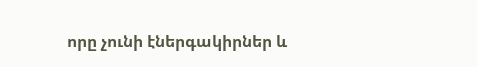որը չունի էներգակիրներ և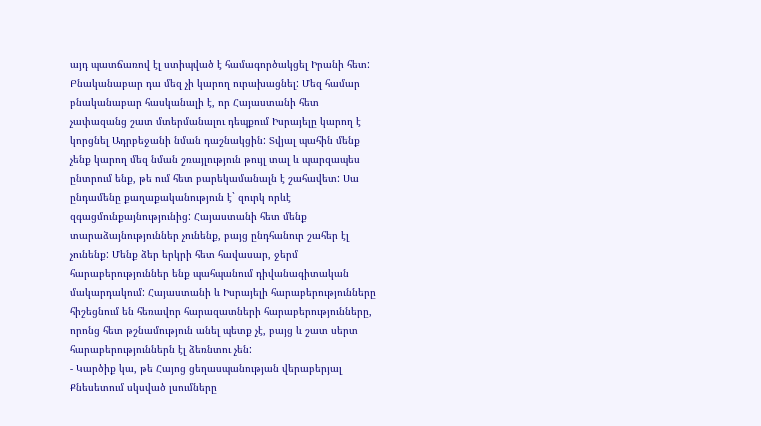այդ պատճառով էլ ստիպված է համագործակցել Իրանի հետ: Բնականաբար դա մեզ չի կարող ուրախացնել: Մեզ համար բնականաբար հասկանալի է, որ Հայաստանի հետ չափազանց շատ մտերմանալու դեպքում Իսրայելը կարող է կորցնել Ադրբեջանի նման դաշնակցին: Տվյալ պահին մենք չենք կարող մեզ նման շռայլություն թույլ տալ և պարզապես ընտրում ենք, թե ում հետ բարեկամանալն է շահավետ: Սա ընդամենը քաղաքականություն է` զուրկ որևէ զգացմունքայնությունից: Հայաստանի հետ մենք տարաձայնություններ չունենք, բայց ընդհանուր շահեր էլ չունենք: Մենք ձեր երկրի հետ հավասար, ջերմ հարաբերություններ ենք պահպանում դիվանագիտական մակարդակում: Հայաստանի և Իսրայելի հարաբերությունները հիշեցնում են հեռավոր հարազատների հարաբերությունները, որոնց հետ թշնամություն անել պետք չէ, բայց և շատ սերտ հարաբերություններն էլ ձեռնտու չեն:
- Կարծիք կա, թե Հայոց ցեղասպանության վերաբերյալ Քնեսետում սկսված լսումները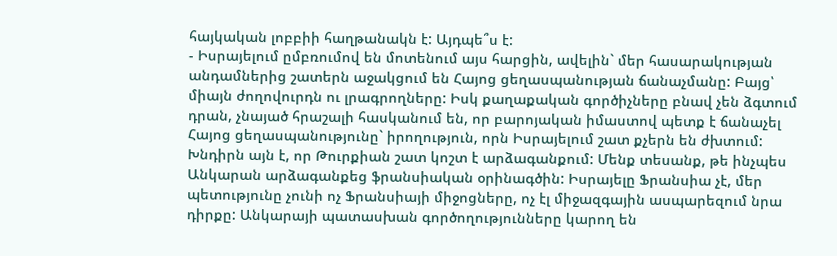հայկական լոբբիի հաղթանակն է: Այդպե՞ս է:
- Իսրայելում ըմբռումով են մոտենում այս հարցին, ավելին` մեր հասարակության անդամներից շատերն աջակցում են Հայոց ցեղասպանության ճանաչմանը: Բայց՝ միայն ժողովուրդն ու լրագրողները: Իսկ քաղաքական գործիչները բնավ չեն ձգտում դրան, չնայած հրաշալի հասկանում են, որ բարոյական իմաստով պետք է ճանաչել Հայոց ցեղասպանությունը` իրողություն, որն Իսրայելում շատ քչերն են ժխտում: Խնդիրն այն է, որ Թուրքիան շատ կոշտ է արձագանքում: Մենք տեսանք, թե ինչպես Անկարան արձագանքեց ֆրանսիական օրինագծին: Իսրայելը Ֆրանսիա չէ, մեր պետությունը չունի ոչ Ֆրանսիայի միջոցները, ոչ էլ միջազգային ասպարեզում նրա դիրքը: Անկարայի պատասխան գործողությունները կարող են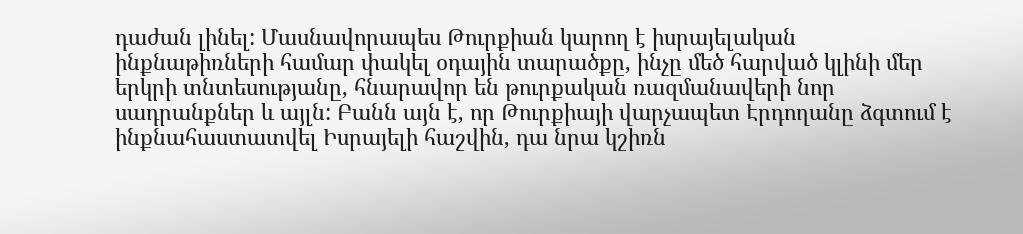դաժան լինել: Մասնավորապես Թուրքիան կարող է իսրայելական ինքնաթիռների համար փակել օդային տարածքը, ինչը մեծ հարված կլինի մեր երկրի տնտեսությանը, հնարավոր են թուրքական ռազմանավերի նոր սադրանքներ և այլն: Բանն այն է, որ Թուրքիայի վարչապետ Էրդողանը ձգտում է ինքնահաստատվել Իսրայելի հաշվին, դա նրա կշիռն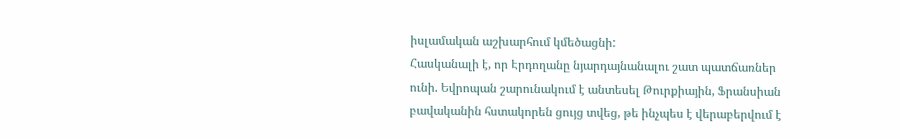իսլամական աշխարհում կմեծացնի:
Հասկանալի է, որ Էրդողանը նյարդայնանալու շատ պատճառներ ունի. Եվրոպան շարունակում է անտեսել Թուրքիային, Ֆրանսիան բավականին հստակորեն ցույց տվեց, թե ինչպես է վերաբերվում է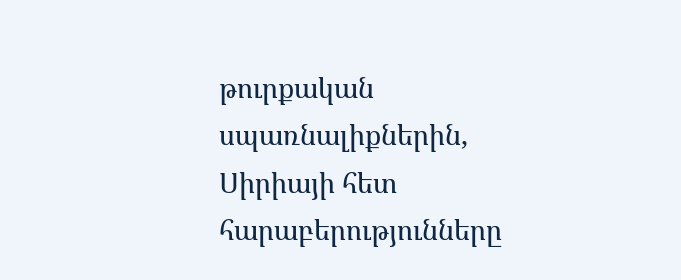թուրքական սպառնալիքներին, Սիրիայի հետ հարաբերությունները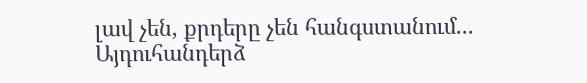լավ չեն, քրդերը չեն հանգստանում...
Այդուհանդերձ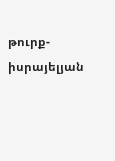թուրք-իսրայելյան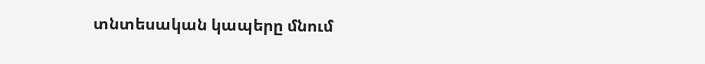տնտեսական կապերը մնում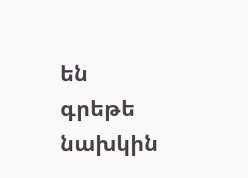են գրեթե նախկին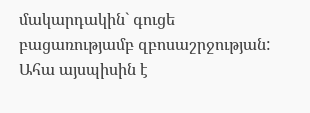մակարդակին` գուցե բացառությամբ զբոսաշրջության: Ահա այսպիսին է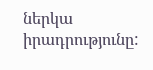ներկա իրադրությունը: